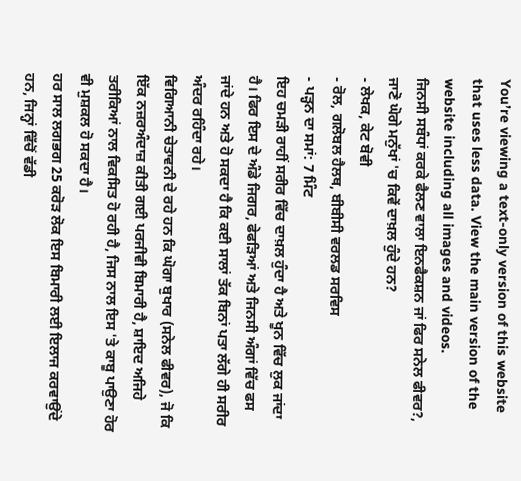You’re viewing a text-only version of this website that uses less data. View the main version of the website including all images and videos.
ਜਿਨਸੀ ਸਬੰਧਾਂ ਕਰਕੇ ਫੈਲਣ ਵਾਲਾ ਇਨਫੈਕਸ਼ਨ ਜਾਂ ਫਿਰ ਸਨੇਲ ਫੀਵਰ?, ਜਾਣੋ ਘੋਗੇ ਮਨੁੱਖਾਂ 'ਚ ਕਿਵੇਂ ਦਾਖ਼ਲ ਹੁੰਦੇ ਹਨ?
- ਲੇਖਕ, ਕੇਟ ਬੋਵੀ
- ਰੋਲ, ਗਲੋਬਲ ਹੈਲਥ, ਬੀਬੀਸੀ ਵਰਲਡ ਸਰਵਿਸ
- ਪੜ੍ਹਨ ਦਾ ਸਮਾਂ: 7 ਮਿੰਟ
ਇਹ ਚਮੜੀ ਰਾਹੀਂ ਸਰੀਰ ਵਿੱਚ ਦਾਖ਼ਲ ਹੁੰਦਾ ਹੈ ਅਤੇ ਖੂਨ ਵਿੱਚ ਲੁਕ ਜਾਂਦਾ ਹੈ। ਫਿਰ ਇਸ ਦੇ ਅੰਡੇ ਜਿਗਰ, ਫੇਫੜਿਆਂ ਅਤੇ ਜਿਨਸੀ ਅੰਗਾਂ ਵਿੱਚ ਫਸ ਜਾਂਦੇ ਹਨ ਅਤੇ ਹੋ ਸਕਦਾ ਹੈ ਕਿ ਕਈ ਸਾਲਾਂ ਤੱਕ ਬਿਨਾਂ ਪਤਾ ਲੱਗੇ ਹੀ ਸਰੀਰ ਅੰਦਰ ਰਹਿੰਦਾ ਰਹੇ।
ਵਿਗਿਆਨੀ ਚੇਤਾਵਨੀ ਦੇ ਰਹੇ ਹਨ ਕਿ ਘੋਗਾ ਬੁਖਾਰ (ਸਨੇਲ ਫੀਵਰ), ਜੋ ਕਿ ਇੱਕ ਨਜ਼ਰਅੰਦਾਜ਼ ਕੀਤੀ ਗਈ ਪਰਜੀਵੀ ਬਿਮਾਰੀ ਹੈ, ਸ਼ਾਇਦ ਅਜਿਹੇ ਤਰੀਕਿਆਂ ਨਾਲ ਵਿਕਸਿਤ ਹੋ ਰਹੀ ਹੈ, ਜਿਸ ਨਾਲ ਇਸ 'ਤੇ ਕਾਬੂ ਪਾਉਣਾ ਹੋਰ ਵੀ ਮੁਸ਼ਕਲ ਹੋ ਸਕਦਾ ਹੈ।
ਹਰ ਸਾਲ ਲਗਭਗ 25 ਕਰੋੜ ਲੋਕ ਇਸ ਬਿਮਾਰੀ ਲਈ ਇਲਾਜ ਕਰਵਾਉਂਦੇ ਹਨ, ਜਿਨ੍ਹਾਂ ਵਿੱਚੋਂ ਵੱਡੀ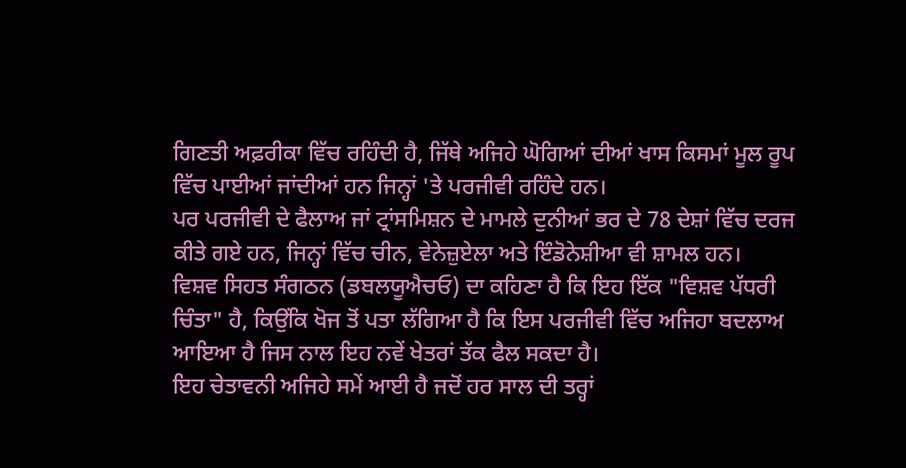ਗਿਣਤੀ ਅਫ਼ਰੀਕਾ ਵਿੱਚ ਰਹਿੰਦੀ ਹੈ, ਜਿੱਥੇ ਅਜਿਹੇ ਘੋਗਿਆਂ ਦੀਆਂ ਖਾਸ ਕਿਸਮਾਂ ਮੂਲ ਰੂਪ ਵਿੱਚ ਪਾਈਆਂ ਜਾਂਦੀਆਂ ਹਨ ਜਿਨ੍ਹਾਂ 'ਤੇ ਪਰਜੀਵੀ ਰਹਿੰਦੇ ਹਨ।
ਪਰ ਪਰਜੀਵੀ ਦੇ ਫੈਲਾਅ ਜਾਂ ਟ੍ਰਾਂਸਮਿਸ਼ਨ ਦੇ ਮਾਮਲੇ ਦੁਨੀਆਂ ਭਰ ਦੇ 78 ਦੇਸ਼ਾਂ ਵਿੱਚ ਦਰਜ ਕੀਤੇ ਗਏ ਹਨ, ਜਿਨ੍ਹਾਂ ਵਿੱਚ ਚੀਨ, ਵੇਨੇਜ਼ੁਏਲਾ ਅਤੇ ਇੰਡੋਨੇਸ਼ੀਆ ਵੀ ਸ਼ਾਮਲ ਹਨ।
ਵਿਸ਼ਵ ਸਿਹਤ ਸੰਗਠਨ (ਡਬਲਯੂਐਚਓ) ਦਾ ਕਹਿਣਾ ਹੈ ਕਿ ਇਹ ਇੱਕ "ਵਿਸ਼ਵ ਪੱਧਰੀ ਚਿੰਤਾ" ਹੈ, ਕਿਉਂਕਿ ਖੋਜ ਤੋਂ ਪਤਾ ਲੱਗਿਆ ਹੈ ਕਿ ਇਸ ਪਰਜੀਵੀ ਵਿੱਚ ਅਜਿਹਾ ਬਦਲਾਅ ਆਇਆ ਹੈ ਜਿਸ ਨਾਲ ਇਹ ਨਵੇਂ ਖੇਤਰਾਂ ਤੱਕ ਫੈਲ ਸਕਦਾ ਹੈ।
ਇਹ ਚੇਤਾਵਨੀ ਅਜਿਹੇ ਸਮੇਂ ਆਈ ਹੈ ਜਦੋਂ ਹਰ ਸਾਲ ਦੀ ਤਰ੍ਹਾਂ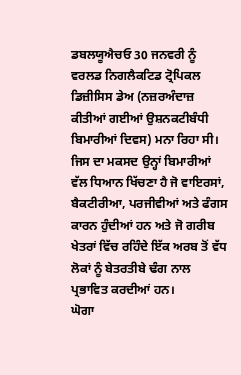ਡਬਲਯੂਐਚਓ 30 ਜਨਵਰੀ ਨੂੰ ਵਰਲਡ ਨਿਗਲੈਕਟਿਡ ਟ੍ਰੋਪਿਕਲ ਡਿਜ਼ੀਸਿਸ ਡੇਅ (ਨਜ਼ਰਅੰਦਾਜ਼ ਕੀਤੀਆਂ ਗਈਆਂ ਉਸ਼ਨਕਟੀਬੰਧੀ ਬਿਮਾਰੀਆਂ ਦਿਵਸ) ਮਨਾ ਰਿਹਾ ਸੀ। ਜਿਸ ਦਾ ਮਕਸਦ ਉਨ੍ਹਾਂ ਬਿਮਾਰੀਆਂ ਵੱਲ ਧਿਆਨ ਖਿੱਚਣਾ ਹੈ ਜੋ ਵਾਇਰਸਾਂ, ਬੈਕਟੀਰੀਆ, ਪਰਜੀਵੀਆਂ ਅਤੇ ਫੰਗਸ ਕਾਰਨ ਹੁੰਦੀਆਂ ਹਨ ਅਤੇ ਜੋ ਗਰੀਬ ਖੇਤਰਾਂ ਵਿੱਚ ਰਹਿੰਦੇ ਇੱਕ ਅਰਬ ਤੋਂ ਵੱਧ ਲੋਕਾਂ ਨੂੰ ਬੇਤਰਤੀਬੇ ਢੰਗ ਨਾਲ ਪ੍ਰਭਾਵਿਤ ਕਰਦੀਆਂ ਹਨ।
ਘੋਗਾ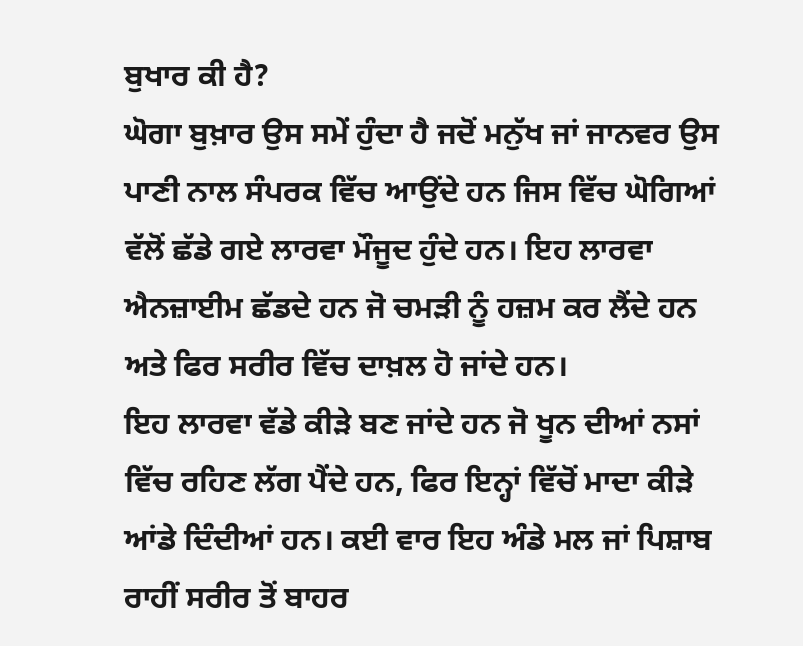ਬੁਖਾਰ ਕੀ ਹੈ?
ਘੋਗਾ ਬੁਖ਼ਾਰ ਉਸ ਸਮੇਂ ਹੁੰਦਾ ਹੈ ਜਦੋਂ ਮਨੁੱਖ ਜਾਂ ਜਾਨਵਰ ਉਸ ਪਾਣੀ ਨਾਲ ਸੰਪਰਕ ਵਿੱਚ ਆਉਂਦੇ ਹਨ ਜਿਸ ਵਿੱਚ ਘੋਗਿਆਂ ਵੱਲੋਂ ਛੱਡੇ ਗਏ ਲਾਰਵਾ ਮੌਜੂਦ ਹੁੰਦੇ ਹਨ। ਇਹ ਲਾਰਵਾ ਐਨਜ਼ਾਈਮ ਛੱਡਦੇ ਹਨ ਜੋ ਚਮੜੀ ਨੂੰ ਹਜ਼ਮ ਕਰ ਲੈਂਦੇ ਹਨ ਅਤੇ ਫਿਰ ਸਰੀਰ ਵਿੱਚ ਦਾਖ਼ਲ ਹੋ ਜਾਂਦੇ ਹਨ।
ਇਹ ਲਾਰਵਾ ਵੱਡੇ ਕੀੜੇ ਬਣ ਜਾਂਦੇ ਹਨ ਜੋ ਖੂਨ ਦੀਆਂ ਨਸਾਂ ਵਿੱਚ ਰਹਿਣ ਲੱਗ ਪੈਂਦੇ ਹਨ, ਫਿਰ ਇਨ੍ਹਾਂ ਵਿੱਚੋਂ ਮਾਦਾ ਕੀੜੇ ਆਂਡੇ ਦਿੰਦੀਆਂ ਹਨ। ਕਈ ਵਾਰ ਇਹ ਅੰਡੇ ਮਲ ਜਾਂ ਪਿਸ਼ਾਬ ਰਾਹੀਂ ਸਰੀਰ ਤੋਂ ਬਾਹਰ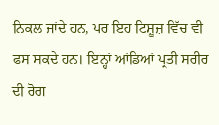ਨਿਕਲ ਜਾਂਦੇ ਹਨ, ਪਰ ਇਹ ਟਿਸ਼ੂਜ਼ ਵਿੱਚ ਵੀ ਫਸ ਸਕਦੇ ਹਨ। ਇਨ੍ਹਾਂ ਆਂਡਿਆਂ ਪ੍ਰਤੀ ਸਰੀਰ ਦੀ ਰੋਗ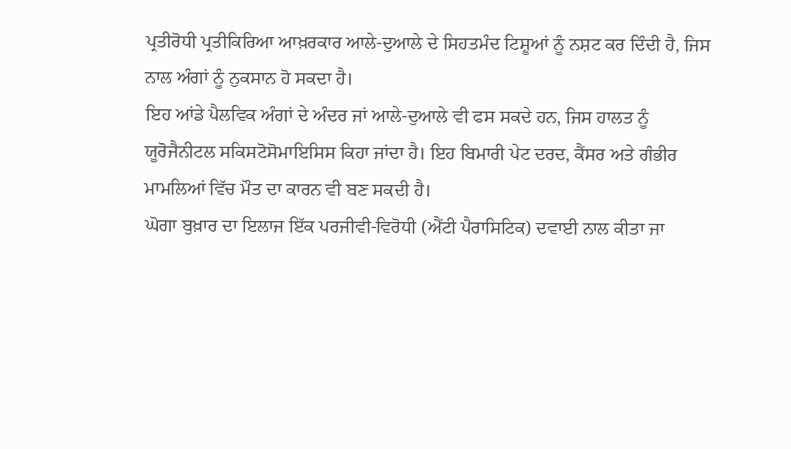ਪ੍ਰਤੀਰੋਧੀ ਪ੍ਰਤੀਕਿਰਿਆ ਆਖ਼ਰਕਾਰ ਆਲੇ-ਦੁਆਲੇ ਦੇ ਸਿਹਤਮੰਦ ਟਿਸ਼ੂਆਂ ਨੂੰ ਨਸ਼ਟ ਕਰ ਦਿੰਦੀ ਹੈ, ਜਿਸ ਨਾਲ ਅੰਗਾਂ ਨੂੰ ਨੁਕਸਾਨ ਹੋ ਸਕਦਾ ਹੈ।
ਇਹ ਆਂਡੇ ਪੈਲਵਿਕ ਅੰਗਾਂ ਦੇ ਅੰਦਰ ਜਾਂ ਆਲੇ-ਦੁਆਲੇ ਵੀ ਫਸ ਸਕਦੇ ਹਨ, ਜਿਸ ਹਾਲਤ ਨੂੰ ਯੂਰੋਜੈਨੀਟਲ ਸਕਿਸਟੋਸੋਮਾਇਸਿਸ ਕਿਹਾ ਜਾਂਦਾ ਹੈ। ਇਹ ਬਿਮਾਰੀ ਪੇਟ ਦਰਦ, ਕੈਂਸਰ ਅਤੇ ਗੰਭੀਰ ਮਾਮਲਿਆਂ ਵਿੱਚ ਮੌਤ ਦਾ ਕਾਰਨ ਵੀ ਬਣ ਸਕਦੀ ਹੈ।
ਘੋਗਾ ਬੁਖ਼ਾਰ ਦਾ ਇਲਾਜ ਇੱਕ ਪਰਜੀਵੀ-ਵਿਰੋਧੀ (ਐਂਟੀ ਪੈਰਾਸਿਟਿਕ) ਦਵਾਈ ਨਾਲ ਕੀਤਾ ਜਾ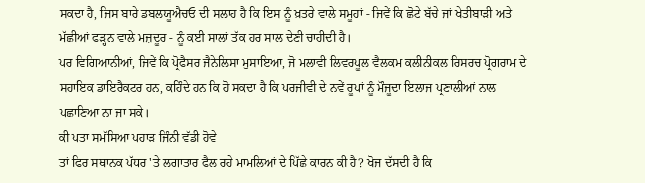ਸਕਦਾ ਹੈ, ਜਿਸ ਬਾਰੇ ਡਬਲਯੂਐਚਓ ਦੀ ਸਲਾਹ ਹੈ ਕਿ ਇਸ ਨੂੰ ਖ਼ਤਰੇ ਵਾਲੇ ਸਮੂਹਾਂ - ਜਿਵੇਂ ਕਿ ਛੋਟੇ ਬੱਚੇ ਜਾਂ ਖੇਤੀਬਾੜੀ ਅਤੇ ਮੱਛੀਆਂ ਫੜ੍ਹਨ ਵਾਲੇ ਮਜ਼ਦੂਰ - ਨੂੰ ਕਈ ਸਾਲਾਂ ਤੱਕ ਹਰ ਸਾਲ ਦੇਣੀ ਚਾਹੀਦੀ ਹੈ।
ਪਰ ਵਿਗਿਆਨੀਆਂ, ਜਿਵੇਂ ਕਿ ਪ੍ਰੋਫੈਸਰ ਜੈਨੇਲਿਸਾ ਮੁਸਾਇਆ, ਜੋ ਮਲਾਵੀ ਲਿਵਰਪੂਲ ਵੈਲਕਮ ਕਲੀਨੀਕਲ ਰਿਸਰਚ ਪ੍ਰੋਗਰਾਮ ਦੇ ਸਹਾਇਕ ਡਾਇਰੈਕਟਰ ਹਨ, ਕਹਿੰਦੇ ਹਨ ਕਿ ਹੋ ਸਕਦਾ ਹੈ ਕਿ ਪਰਜੀਵੀ ਦੇ ਨਵੇਂ ਰੂਪਾਂ ਨੂੰ ਮੌਜੂਦਾ ਇਲਾਜ ਪ੍ਰਣਾਲੀਆਂ ਨਾਲ ਪਛਾਣਿਆ ਨਾ ਜਾ ਸਕੇ।
ਕੀ ਪਤਾ ਸਮੱਸਿਆ ਪਹਾੜ ਜਿੰਨੀ ਵੱਡੀ ਹੋਵੇ
ਤਾਂ ਫਿਰ ਸਥਾਨਕ ਪੱਧਰ 'ਤੇ ਲਗਾਤਾਰ ਫੈਲ ਰਹੇ ਮਾਮਲਿਆਂ ਦੇ ਪਿੱਛੇ ਕਾਰਨ ਕੀ ਹੈ? ਖੋਜ ਦੱਸਦੀ ਹੈ ਕਿ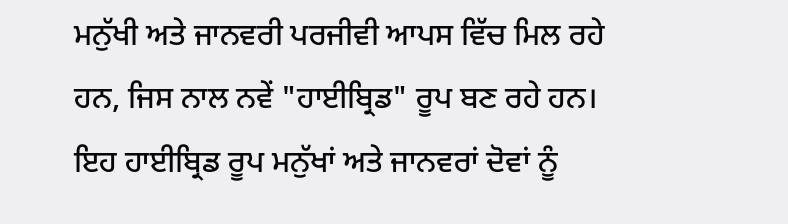ਮਨੁੱਖੀ ਅਤੇ ਜਾਨਵਰੀ ਪਰਜੀਵੀ ਆਪਸ ਵਿੱਚ ਮਿਲ ਰਹੇ ਹਨ, ਜਿਸ ਨਾਲ ਨਵੇਂ "ਹਾਈਬ੍ਰਿਡ" ਰੂਪ ਬਣ ਰਹੇ ਹਨ।
ਇਹ ਹਾਈਬ੍ਰਿਡ ਰੂਪ ਮਨੁੱਖਾਂ ਅਤੇ ਜਾਨਵਰਾਂ ਦੋਵਾਂ ਨੂੰ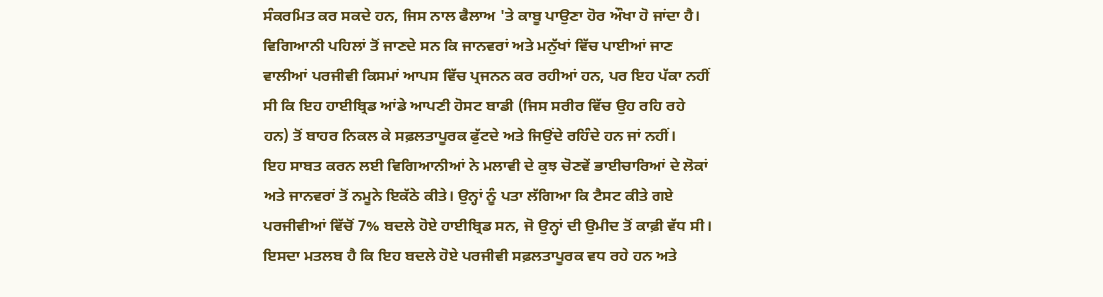ਸੰਕਰਮਿਤ ਕਰ ਸਕਦੇ ਹਨ, ਜਿਸ ਨਾਲ ਫੈਲਾਅ 'ਤੇ ਕਾਬੂ ਪਾਉਣਾ ਹੋਰ ਔਖਾ ਹੋ ਜਾਂਦਾ ਹੈ।
ਵਿਗਿਆਨੀ ਪਹਿਲਾਂ ਤੋਂ ਜਾਣਦੇ ਸਨ ਕਿ ਜਾਨਵਰਾਂ ਅਤੇ ਮਨੁੱਖਾਂ ਵਿੱਚ ਪਾਈਆਂ ਜਾਣ ਵਾਲੀਆਂ ਪਰਜੀਵੀ ਕਿਸਮਾਂ ਆਪਸ ਵਿੱਚ ਪ੍ਰਜਨਨ ਕਰ ਰਹੀਆਂ ਹਨ, ਪਰ ਇਹ ਪੱਕਾ ਨਹੀਂ ਸੀ ਕਿ ਇਹ ਹਾਈਬ੍ਰਿਡ ਆਂਡੇ ਆਪਣੀ ਹੋਸਟ ਬਾਡੀ (ਜਿਸ ਸਰੀਰ ਵਿੱਚ ਉਹ ਰਹਿ ਰਹੇ ਹਨ) ਤੋਂ ਬਾਹਰ ਨਿਕਲ ਕੇ ਸਫ਼ਲਤਾਪੂਰਕ ਫੁੱਟਦੇ ਅਤੇ ਜਿਉਂਦੇ ਰਹਿੰਦੇ ਹਨ ਜਾਂ ਨਹੀਂ।
ਇਹ ਸਾਬਤ ਕਰਨ ਲਈ ਵਿਗਿਆਨੀਆਂ ਨੇ ਮਲਾਵੀ ਦੇ ਕੁਝ ਚੋਣਵੇਂ ਭਾਈਚਾਰਿਆਂ ਦੇ ਲੋਕਾਂ ਅਤੇ ਜਾਨਵਰਾਂ ਤੋਂ ਨਮੂਨੇ ਇਕੱਠੇ ਕੀਤੇ। ਉਨ੍ਹਾਂ ਨੂੰ ਪਤਾ ਲੱਗਿਆ ਕਿ ਟੈਸਟ ਕੀਤੇ ਗਏ ਪਰਜੀਵੀਆਂ ਵਿੱਚੋਂ 7% ਬਦਲੇ ਹੋਏ ਹਾਈਬ੍ਰਿਡ ਸਨ, ਜੋ ਉਨ੍ਹਾਂ ਦੀ ਉਮੀਦ ਤੋਂ ਕਾਫ਼ੀ ਵੱਧ ਸੀ।
ਇਸਦਾ ਮਤਲਬ ਹੈ ਕਿ ਇਹ ਬਦਲੇ ਹੋਏ ਪਰਜੀਵੀ ਸਫ਼ਲਤਾਪੂਰਕ ਵਧ ਰਹੇ ਹਨ ਅਤੇ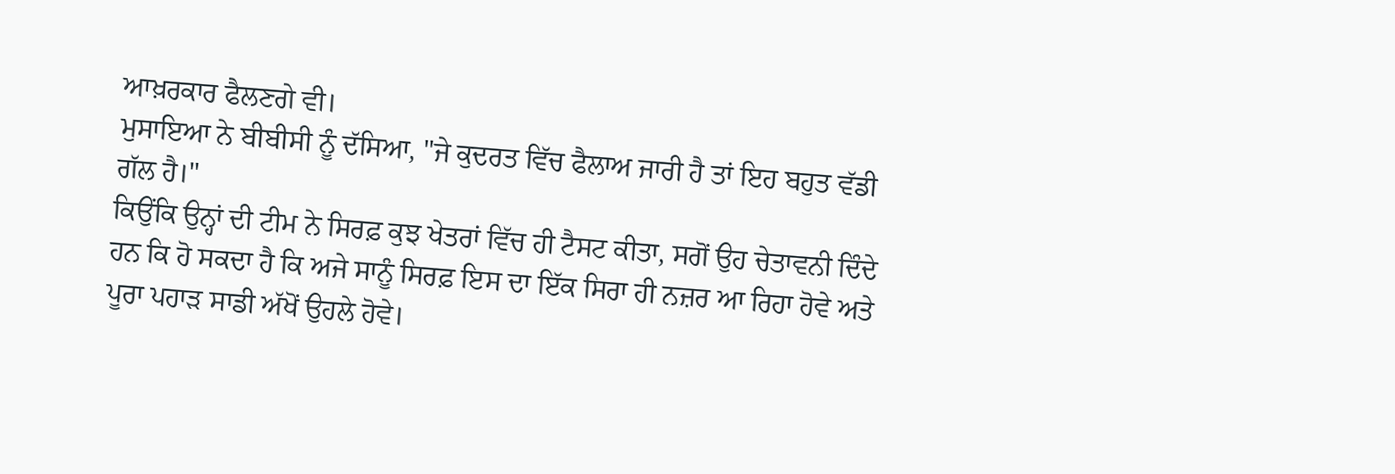ਆਖ਼ਰਕਾਰ ਫੈਲਣਗੇ ਵੀ।
ਮੁਸਾਇਆ ਨੇ ਬੀਬੀਸੀ ਨੂੰ ਦੱਸਿਆ, "ਜੇ ਕੁਦਰਤ ਵਿੱਚ ਫੈਲਾਅ ਜਾਰੀ ਹੈ ਤਾਂ ਇਹ ਬਹੁਤ ਵੱਡੀ ਗੱਲ ਹੈ।"
ਕਿਉਂਕਿ ਉਨ੍ਹਾਂ ਦੀ ਟੀਮ ਨੇ ਸਿਰਫ਼ ਕੁਝ ਖੇਤਰਾਂ ਵਿੱਚ ਹੀ ਟੈਸਟ ਕੀਤਾ, ਸਗੋਂ ਉਹ ਚੇਤਾਵਨੀ ਦਿੰਦੇ ਹਨ ਕਿ ਹੋ ਸਕਦਾ ਹੈ ਕਿ ਅਜੇ ਸਾਨੂੰ ਸਿਰਫ਼ ਇਸ ਦਾ ਇੱਕ ਸਿਰਾ ਹੀ ਨਜ਼ਰ ਆ ਰਿਹਾ ਹੋਵੇ ਅਤੇ ਪੂਰਾ ਪਹਾੜ ਸਾਡੀ ਅੱਖੋਂ ਉਹਲੇ ਹੋਵੇ।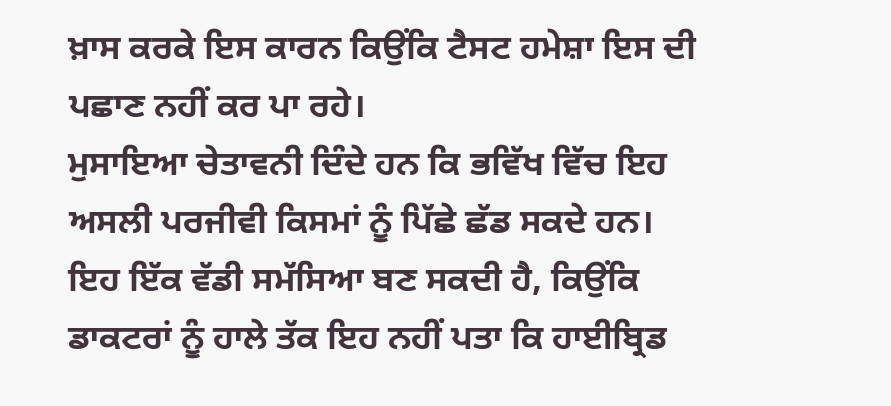ਖ਼ਾਸ ਕਰਕੇ ਇਸ ਕਾਰਨ ਕਿਉਂਕਿ ਟੈਸਟ ਹਮੇਸ਼ਾ ਇਸ ਦੀ ਪਛਾਣ ਨਹੀਂ ਕਰ ਪਾ ਰਹੇ।
ਮੁਸਾਇਆ ਚੇਤਾਵਨੀ ਦਿੰਦੇ ਹਨ ਕਿ ਭਵਿੱਖ ਵਿੱਚ ਇਹ ਅਸਲੀ ਪਰਜੀਵੀ ਕਿਸਮਾਂ ਨੂੰ ਪਿੱਛੇ ਛੱਡ ਸਕਦੇ ਹਨ।
ਇਹ ਇੱਕ ਵੱਡੀ ਸਮੱਸਿਆ ਬਣ ਸਕਦੀ ਹੈ, ਕਿਉਂਕਿ ਡਾਕਟਰਾਂ ਨੂੰ ਹਾਲੇ ਤੱਕ ਇਹ ਨਹੀਂ ਪਤਾ ਕਿ ਹਾਈਬ੍ਰਿਡ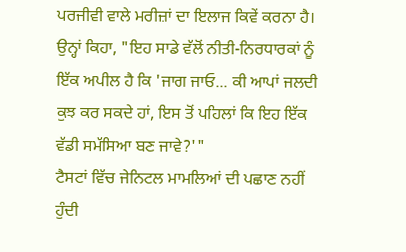ਪਰਜੀਵੀ ਵਾਲੇ ਮਰੀਜ਼ਾਂ ਦਾ ਇਲਾਜ ਕਿਵੇਂ ਕਰਨਾ ਹੈ।
ਉਨ੍ਹਾਂ ਕਿਹਾ, "ਇਹ ਸਾਡੇ ਵੱਲੋਂ ਨੀਤੀ-ਨਿਰਧਾਰਕਾਂ ਨੂੰ ਇੱਕ ਅਪੀਲ ਹੈ ਕਿ 'ਜਾਗ ਜਾਓ... ਕੀ ਆਪਾਂ ਜਲਦੀ ਕੁਝ ਕਰ ਸਕਦੇ ਹਾਂ, ਇਸ ਤੋਂ ਪਹਿਲਾਂ ਕਿ ਇਹ ਇੱਕ ਵੱਡੀ ਸਮੱਸਿਆ ਬਣ ਜਾਵੇ?'"
ਟੈਸਟਾਂ ਵਿੱਚ ਜੇਨਿਟਲ ਮਾਮਲਿਆਂ ਦੀ ਪਛਾਣ ਨਹੀਂ ਹੁੰਦੀ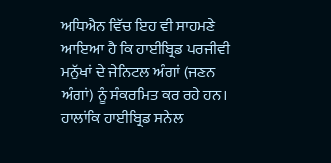ਅਧਿਐਨ ਵਿੱਚ ਇਹ ਵੀ ਸਾਹਮਣੇ ਆਇਆ ਹੈ ਕਿ ਹਾਈਬ੍ਰਿਡ ਪਰਜੀਵੀ ਮਨੁੱਖਾਂ ਦੇ ਜੇਨਿਟਲ ਅੰਗਾਂ (ਜਣਨ ਅੰਗਾਂ) ਨੂੰ ਸੰਕਰਮਿਤ ਕਰ ਰਹੇ ਹਨ। ਹਾਲਾਂਕਿ ਹਾਈਬ੍ਰਿਡ ਸਨੇਲ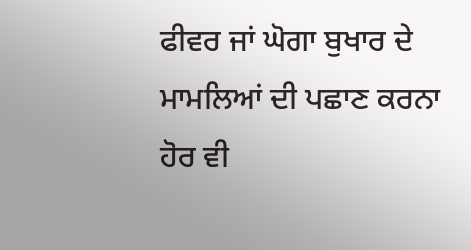ਫੀਵਰ ਜਾਂ ਘੋਗਾ ਬੁਖਾਰ ਦੇ ਮਾਮਲਿਆਂ ਦੀ ਪਛਾਣ ਕਰਨਾ ਹੋਰ ਵੀ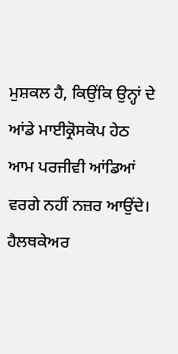ਮੁਸ਼ਕਲ ਹੈ, ਕਿਉਂਕਿ ਉਨ੍ਹਾਂ ਦੇ ਆਂਡੇ ਮਾਈਕ੍ਰੋਸਕੋਪ ਹੇਠ ਆਮ ਪਰਜੀਵੀ ਆਂਡਿਆਂ ਵਰਗੇ ਨਹੀਂ ਨਜ਼ਰ ਆਉਂਦੇ।
ਹੈਲਥਕੇਅਰ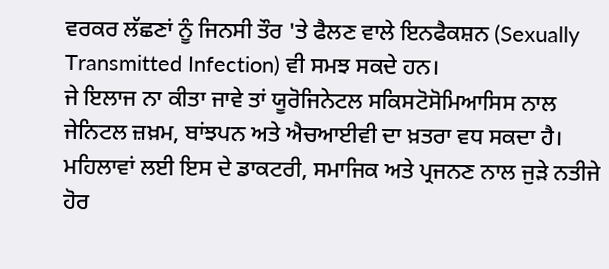ਵਰਕਰ ਲੱਛਣਾਂ ਨੂੰ ਜਿਨਸੀ ਤੌਰ 'ਤੇ ਫੈਲਣ ਵਾਲੇ ਇਨਫੈਕਸ਼ਨ (Sexually Transmitted Infection) ਵੀ ਸਮਝ ਸਕਦੇ ਹਨ।
ਜੇ ਇਲਾਜ ਨਾ ਕੀਤਾ ਜਾਵੇ ਤਾਂ ਯੂਰੋਜਿਨੇਟਲ ਸਕਿਸਟੋਸੋਮਿਆਸਿਸ ਨਾਲ ਜੇਨਿਟਲ ਜ਼ਖ਼ਮ, ਬਾਂਝਪਨ ਅਤੇ ਐਚਆਈਵੀ ਦਾ ਖ਼ਤਰਾ ਵਧ ਸਕਦਾ ਹੈ। ਮਹਿਲਾਵਾਂ ਲਈ ਇਸ ਦੇ ਡਾਕਟਰੀ, ਸਮਾਜਿਕ ਅਤੇ ਪ੍ਰਜਨਣ ਨਾਲ ਜੁੜੇ ਨਤੀਜੇ ਹੋਰ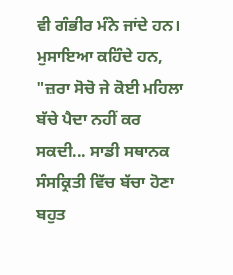ਵੀ ਗੰਭੀਰ ਮੰਨੇ ਜਾਂਦੇ ਹਨ।
ਮੁਸਾਇਆ ਕਹਿੰਦੇ ਹਨ, "ਜ਼ਰਾ ਸੋਚੋ ਜੇ ਕੋਈ ਮਹਿਲਾ ਬੱਚੇ ਪੈਦਾ ਨਹੀਂ ਕਰ ਸਕਦੀ... ਸਾਡੀ ਸਥਾਨਕ ਸੰਸਕ੍ਰਿਤੀ ਵਿੱਚ ਬੱਚਾ ਹੋਣਾ ਬਹੁਤ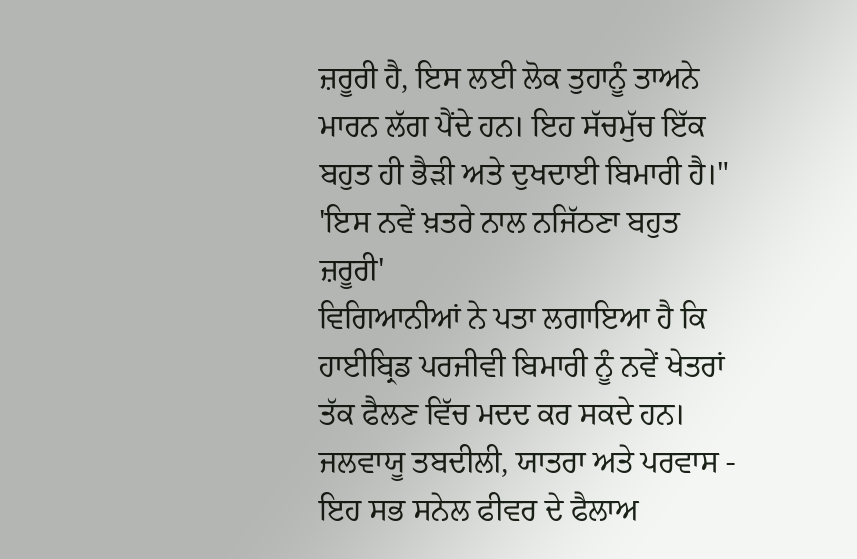ਜ਼ਰੂਰੀ ਹੈ, ਇਸ ਲਈ ਲੋਕ ਤੁਹਾਨੂੰ ਤਾਅਨੇ ਮਾਰਨ ਲੱਗ ਪੈਂਦੇ ਹਨ। ਇਹ ਸੱਚਮੁੱਚ ਇੱਕ ਬਹੁਤ ਹੀ ਭੈੜੀ ਅਤੇ ਦੁਖਦਾਈ ਬਿਮਾਰੀ ਹੈ।"
'ਇਸ ਨਵੇਂ ਖ਼ਤਰੇ ਨਾਲ ਨਜਿੱਠਣਾ ਬਹੁਤ ਜ਼ਰੂਰੀ'
ਵਿਗਿਆਨੀਆਂ ਨੇ ਪਤਾ ਲਗਾਇਆ ਹੈ ਕਿ ਹਾਈਬ੍ਰਿਡ ਪਰਜੀਵੀ ਬਿਮਾਰੀ ਨੂੰ ਨਵੇਂ ਖੇਤਰਾਂ ਤੱਕ ਫੈਲਣ ਵਿੱਚ ਮਦਦ ਕਰ ਸਕਦੇ ਹਨ।
ਜਲਵਾਯੂ ਤਬਦੀਲੀ, ਯਾਤਰਾ ਅਤੇ ਪਰਵਾਸ - ਇਹ ਸਭ ਸਨੇਲ ਫੀਵਰ ਦੇ ਫੈਲਾਅ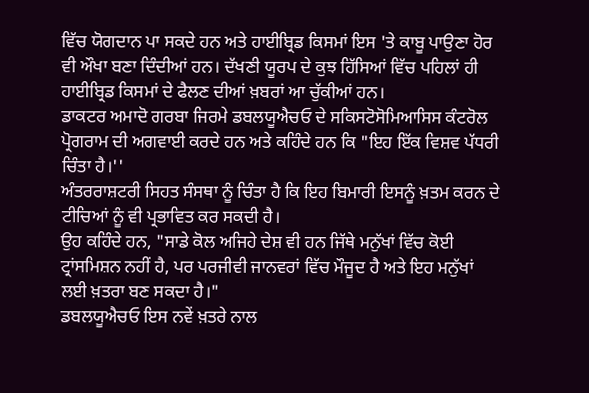ਵਿੱਚ ਯੋਗਦਾਨ ਪਾ ਸਕਦੇ ਹਨ ਅਤੇ ਹਾਈਬ੍ਰਿਡ ਕਿਸਮਾਂ ਇਸ 'ਤੇ ਕਾਬੂ ਪਾਉਣਾ ਹੋਰ ਵੀ ਔਖਾ ਬਣਾ ਦਿੰਦੀਆਂ ਹਨ। ਦੱਖਣੀ ਯੂਰਪ ਦੇ ਕੁਝ ਹਿੱਸਿਆਂ ਵਿੱਚ ਪਹਿਲਾਂ ਹੀ ਹਾਈਬ੍ਰਿਡ ਕਿਸਮਾਂ ਦੇ ਫੈਲਣ ਦੀਆਂ ਖ਼ਬਰਾਂ ਆ ਚੁੱਕੀਆਂ ਹਨ।
ਡਾਕਟਰ ਅਮਾਦੋ ਗਰਬਾ ਜਿਰਮੇ ਡਬਲਯੂਐਚਓ ਦੇ ਸਕਿਸਟੋਸੋਮਿਆਸਿਸ ਕੰਟਰੋਲ ਪ੍ਰੋਗਰਾਮ ਦੀ ਅਗਵਾਈ ਕਰਦੇ ਹਨ ਅਤੇ ਕਹਿੰਦੇ ਹਨ ਕਿ "ਇਹ ਇੱਕ ਵਿਸ਼ਵ ਪੱਧਰੀ ਚਿੰਤਾ ਹੈ।''
ਅੰਤਰਰਾਸ਼ਟਰੀ ਸਿਹਤ ਸੰਸਥਾ ਨੂੰ ਚਿੰਤਾ ਹੈ ਕਿ ਇਹ ਬਿਮਾਰੀ ਇਸਨੂੰ ਖ਼ਤਮ ਕਰਨ ਦੇ ਟੀਚਿਆਂ ਨੂੰ ਵੀ ਪ੍ਰਭਾਵਿਤ ਕਰ ਸਕਦੀ ਹੈ।
ਉਹ ਕਹਿੰਦੇ ਹਨ, "ਸਾਡੇ ਕੋਲ ਅਜਿਹੇ ਦੇਸ਼ ਵੀ ਹਨ ਜਿੱਥੇ ਮਨੁੱਖਾਂ ਵਿੱਚ ਕੋਈ ਟ੍ਰਾਂਸਮਿਸ਼ਨ ਨਹੀਂ ਹੈ, ਪਰ ਪਰਜੀਵੀ ਜਾਨਵਰਾਂ ਵਿੱਚ ਮੌਜੂਦ ਹੈ ਅਤੇ ਇਹ ਮਨੁੱਖਾਂ ਲਈ ਖ਼ਤਰਾ ਬਣ ਸਕਦਾ ਹੈ।"
ਡਬਲਯੂਐਚਓ ਇਸ ਨਵੇਂ ਖ਼ਤਰੇ ਨਾਲ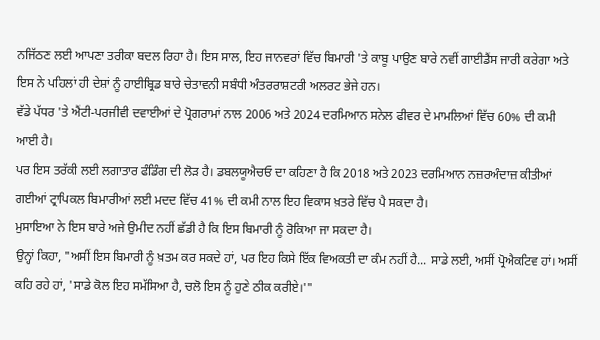ਨਜਿੱਠਣ ਲਈ ਆਪਣਾ ਤਰੀਕਾ ਬਦਲ ਰਿਹਾ ਹੈ। ਇਸ ਸਾਲ, ਇਹ ਜਾਨਵਰਾਂ ਵਿੱਚ ਬਿਮਾਰੀ 'ਤੇ ਕਾਬੂ ਪਾਉਣ ਬਾਰੇ ਨਵੀਂ ਗਾਈਡੈਂਸ ਜਾਰੀ ਕਰੇਗਾ ਅਤੇ ਇਸ ਨੇ ਪਹਿਲਾਂ ਹੀ ਦੇਸ਼ਾਂ ਨੂੰ ਹਾਈਬ੍ਰਿਡ ਬਾਰੇ ਚੇਤਾਵਨੀ ਸਬੰਧੀ ਅੰਤਰਰਾਸ਼ਟਰੀ ਅਲਰਟ ਭੇਜੇ ਹਨ।
ਵੱਡੇ ਪੱਧਰ 'ਤੇ ਐਂਟੀ-ਪਰਜੀਵੀ ਦਵਾਈਆਂ ਦੇ ਪ੍ਰੋਗਰਾਮਾਂ ਨਾਲ 2006 ਅਤੇ 2024 ਦਰਮਿਆਨ ਸਨੇਲ ਫੀਵਰ ਦੇ ਮਾਮਲਿਆਂ ਵਿੱਚ 60% ਦੀ ਕਮੀ ਆਈ ਹੈ।
ਪਰ ਇਸ ਤਰੱਕੀ ਲਈ ਲਗਾਤਾਰ ਫੰਡਿੰਗ ਦੀ ਲੋੜ ਹੈ। ਡਬਲਯੂਐਚਓ ਦਾ ਕਹਿਣਾ ਹੈ ਕਿ 2018 ਅਤੇ 2023 ਦਰਮਿਆਨ ਨਜ਼ਰਅੰਦਾਜ਼ ਕੀਤੀਆਂ ਗਈਆਂ ਟ੍ਰਾਪਿਕਲ ਬਿਮਾਰੀਆਂ ਲਈ ਮਦਦ ਵਿੱਚ 41% ਦੀ ਕਮੀ ਨਾਲ ਇਹ ਵਿਕਾਸ ਖ਼ਤਰੇ ਵਿੱਚ ਪੈ ਸਕਦਾ ਹੈ।
ਮੁਸਾਇਆ ਨੇ ਇਸ ਬਾਰੇ ਅਜੇ ਉਮੀਦ ਨਹੀਂ ਛੱਡੀ ਹੈ ਕਿ ਇਸ ਬਿਮਾਰੀ ਨੂੰ ਰੋਕਿਆ ਜਾ ਸਕਦਾ ਹੈ।
ਉਨ੍ਹਾਂ ਕਿਹਾ, "ਅਸੀਂ ਇਸ ਬਿਮਾਰੀ ਨੂੰ ਖ਼ਤਮ ਕਰ ਸਕਦੇ ਹਾਂ, ਪਰ ਇਹ ਕਿਸੇ ਇੱਕ ਵਿਅਕਤੀ ਦਾ ਕੰਮ ਨਹੀਂ ਹੈ... ਸਾਡੇ ਲਈ, ਅਸੀਂ ਪ੍ਰੋਐਕਟਿਵ ਹਾਂ। ਅਸੀਂ ਕਹਿ ਰਹੇ ਹਾਂ, 'ਸਾਡੇ ਕੋਲ ਇਹ ਸਮੱਸਿਆ ਹੈ, ਚਲੋ ਇਸ ਨੂੰ ਹੁਣੇ ਠੀਕ ਕਰੀਏ।'"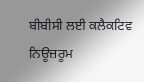ਬੀਬੀਸੀ ਲਈ ਕਲੈਕਟਿਵ ਨਿਊਜ਼ਰੂਮ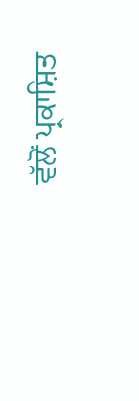ਵੱਲੋਂ ਪ੍ਰਕਾਸ਼ਿਤ